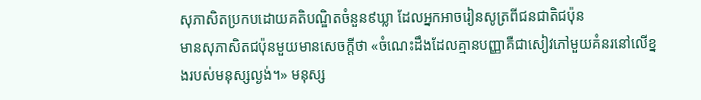សុភាសិតប្រកបដោយគតិបណ្ឌិតចំនួន៩ឃ្លា ដែលអ្នកអាចរៀនសូត្រពីជនជាតិជប៉ុន
មានសុភាសិតជប៉ុនមួយមានសេចក្ដីថា «ចំណេះដឹងដែលគ្មានបញ្ញាគឺជាសៀវភៅមួយគំនរនៅលើខ្នងរបស់មនុស្សល្ងង់។» មនុស្ស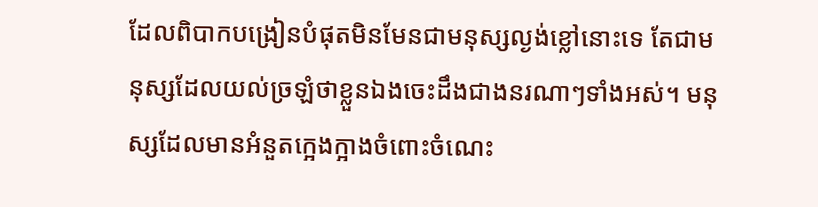ដែលពិបាកបង្រៀនបំផុតមិនមែនជាមនុស្សល្ងង់ខ្លៅនោះទេ តែជាមនុស្សដែលយល់ច្រឡំថាខ្លួនឯងចេះដឹងជាងនរណាៗទាំងអស់។ មនុស្សដែលមានអំនួតក្អេងក្អាងចំពោះចំណេះ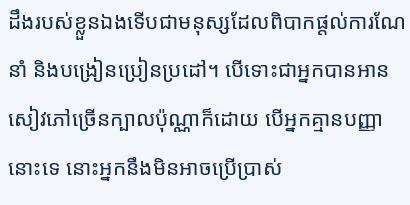ដឹងរបស់ខ្លួនឯងទើបជាមនុស្សដែលពិបាកផ្ដល់ការណែនាំ និងបង្រៀនប្រៀនប្រដៅ។ បើទោះជាអ្នកបានអានសៀវភៅច្រើនក្បាលប៉ុណ្ណាក៏ដោយ បើអ្នកគ្មានបញ្ញានោះទេ នោះអ្នកនឹងមិនអាចប្រើប្រាស់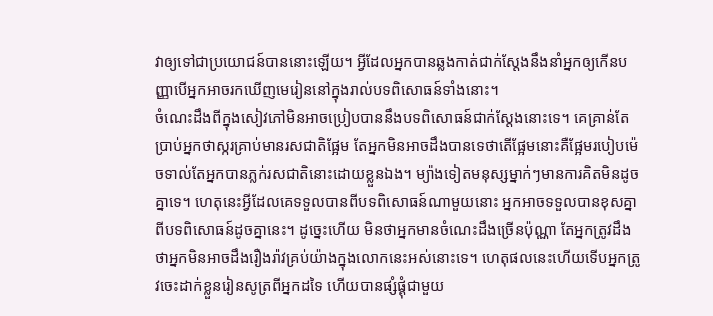វាឲ្យទៅជាប្រយោជន៍បាននោះឡើយ។ អ្វីដែលអ្នកបានឆ្លងកាត់ជាក់ស្ដែងនឹងនាំអ្នកឲ្យកើនបញ្ញាបើអ្នកអាចរកឃើញមេរៀននៅក្នុងរាល់បទពិសោធន៍ទាំងនោះ។
ចំណេះដឹងពីក្នុងសៀវភៅមិនអាចប្រៀបបាននឹងបទពិសោធន៍ជាក់ស្ដែងនោះទេ។ គេគ្រាន់តែប្រាប់អ្នកថាស្ករគ្រាប់មានរសជាតិផ្អែម តែអ្នកមិនអាចដឹងបានទេថាតើផ្អែមនោះគឺផ្អែមរបៀបម៉េចទាល់តែអ្នកបានភ្លក់រសជាតិនោះដោយខ្លួនឯង។ ម្យ៉ាងទៀតមនុស្សម្នាក់ៗមានការគិតមិនដូចគ្នាទេ។ ហេតុនេះអ្វីដែលគេទទួលបានពីបទពិសោធន៍ណាមួយនោះ អ្នកអាចទទួលបានខុសគ្នាពីបទពិសោធន៍ដូចគ្នានេះ។ ដូច្នេះហើយ មិនថាអ្នកមានចំណេះដឹងច្រើនប៉ុណ្ណា តែអ្នកត្រូវដឹងថាអ្នកមិនអាចដឹងរឿងរ៉ាវគ្រប់យ៉ាងក្នុងលោកនេះអស់នោះទេ។ ហេតុផលនេះហើយទើបអ្នកត្រូវចេះដាក់ខ្លួនរៀនសូត្រពីអ្នកដទៃ ហើយបានផ្សំផ្គុំជាមួយ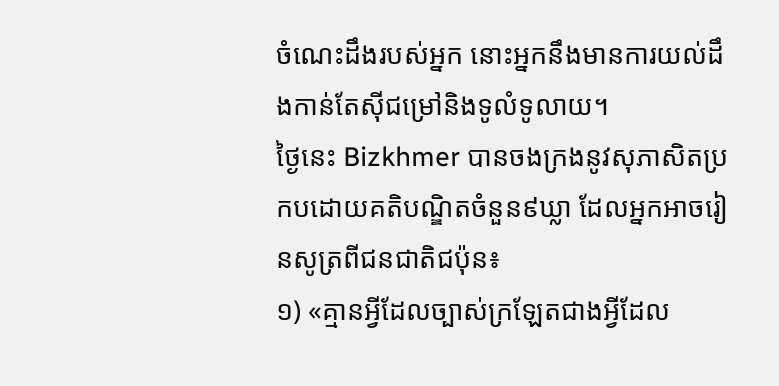ចំណេះដឹងរបស់អ្នក នោះអ្នកនឹងមានការយល់ដឹងកាន់តែស៊ីជម្រៅនិងទូលំទូលាយ។
ថ្ងៃនេះ Bizkhmer បានចងក្រងនូវសុភាសិតប្រកបដោយគតិបណ្ឌិតចំនួន៩ឃ្លា ដែលអ្នកអាចរៀនសូត្រពីជនជាតិជប៉ុន៖
១) «គ្មានអ្វីដែលច្បាស់ក្រឡែតជាងអ្វីដែល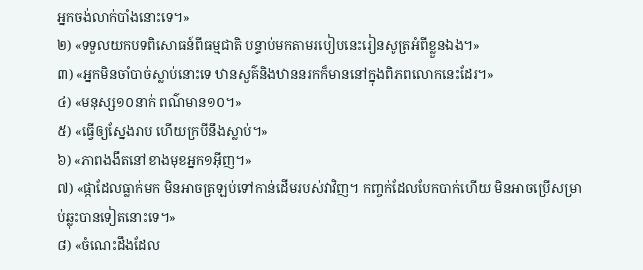អ្នកចង់លាក់បាំងនោះទេ។»
២) «ទទួលយកបទពិសោធន៍ពីធម្មជាតិ បន្ទាប់មកតាមរបៀបនេះរៀនសូត្រអំពីខ្លួនឯង។»
៣) «អ្នកមិនចាំបាច់ស្លាប់នោះទេ ឋានសួគ៌និងឋាននរកក៏មាននៅក្នុងពិភពលោកនេះដែរ។»
៤) «មនុស្ស១០នាក់ ពណ៌មាន១០។»
៥) «ធ្វើឲ្យស្នែងរាប ហើយក្របីនឹងស្លាប់។»
៦) «ភាពងងឹតនៅខាងមុខអ្នក១អ៊ីញ។»
៧) «ផ្កាដែលធ្លាក់មក មិនអាចត្រឡប់ទៅកាន់ដើមរបស់វាវិញ។ កញ្ចក់ដែលបែកបាក់ហើយ មិនអាចប្រើសម្រាប់ឆ្លុះបានទៀតនោះទេ។»
៨) «ចំណេះដឹងដែល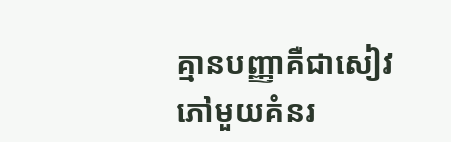គ្មានបញ្ញាគឺជាសៀវភៅមួយគំនរ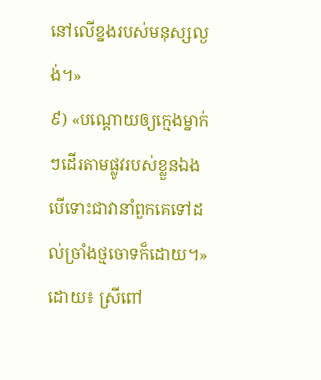នៅលើខ្នងរបស់មនុស្សល្ងង់។»
៩) «បណ្ដោយឲ្យក្មេងម្នាក់ៗដើរតាមផ្លូវរបស់ខ្លួនឯងបើទោះជាវានាំពួកគេទៅដល់ច្រាំងថ្មចោទក៏ដោយ។»
ដោយ៖ ស្រីពៅ